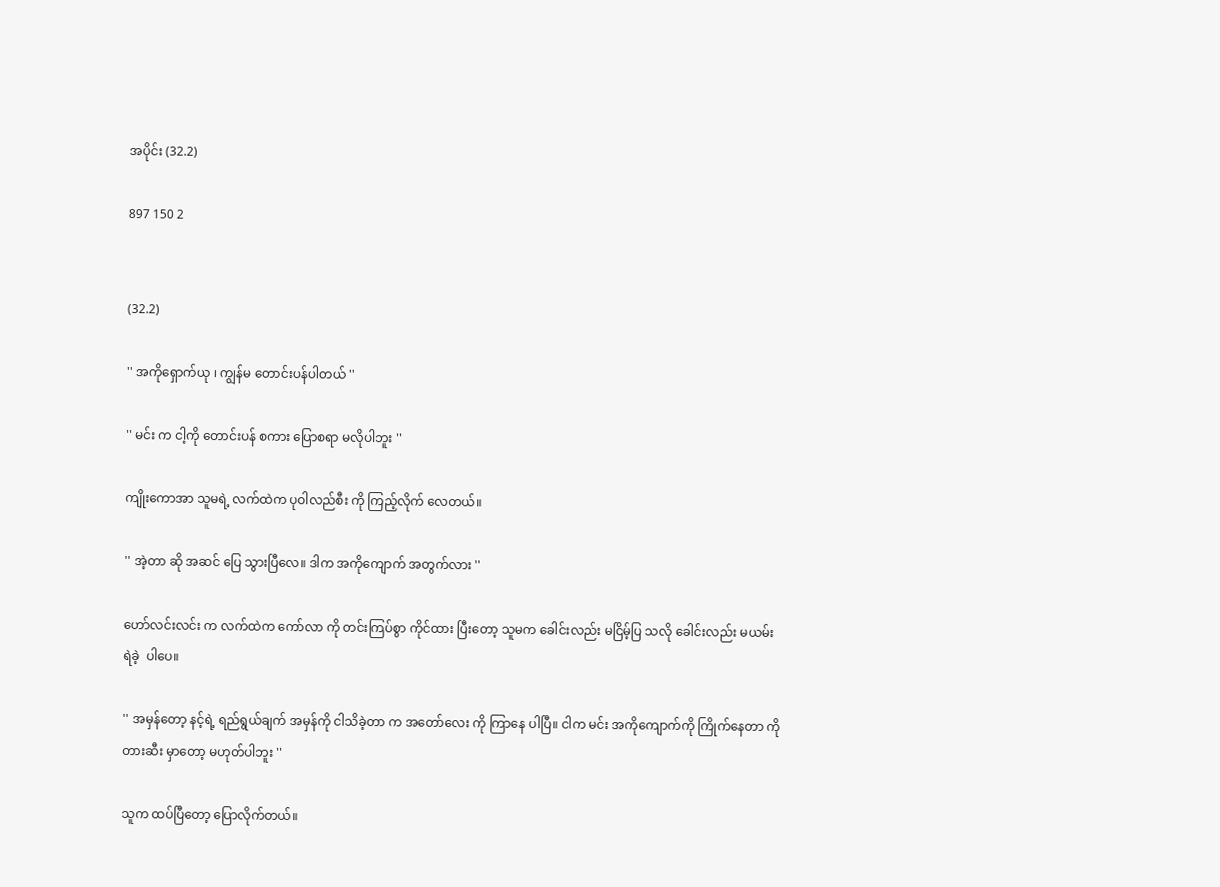အပိုင်း (32.2)

897 150 2


(32.2)

'' အကိုရှောက်ယု ၊ ကျွန်မ တောင်းပန်ပါတယ် ''

'' မင်း က ငါ့ကို တောင်းပန် စကား ပြောစရာ မလိုပါဘူး ''

ကျိုးကောအာ သူမရဲ့ လက်ထဲက ပုဝါလည်စီး ကို ကြည့်လိုက် လေတယ်။

'' အဲ့တာ ဆို အဆင် ပြေ သွားပြီလေ။ ဒါက အကိုကျောက် အတွက်လား ''

ဟော်လင်းလင်း က လက်ထဲက ကော်လာ ကို တင်းကြပ်စွာ ကိုင်ထား ပြီးတော့ သူမက ခေါင်းလည်း မငြိမ့်ပြ သလို ခေါင်းလည်း မယမ်း ရဲခဲ့  ပါပေ။

'' အမှန်တော့ နင့်ရဲ့ ရည်ရွယ်ချက် အမှန်ကို ငါသိခဲ့တာ က အတော်လေး ကို ကြာနေ ပါပြီ။ ငါက မင်း အကိုကျောက်ကို ကြိုက်နေတာ ကို တားဆီး မှာတော့ မဟုတ်ပါဘူး ''

သူက ထပ်ပြီတော့ ပြောလိုက်တယ်။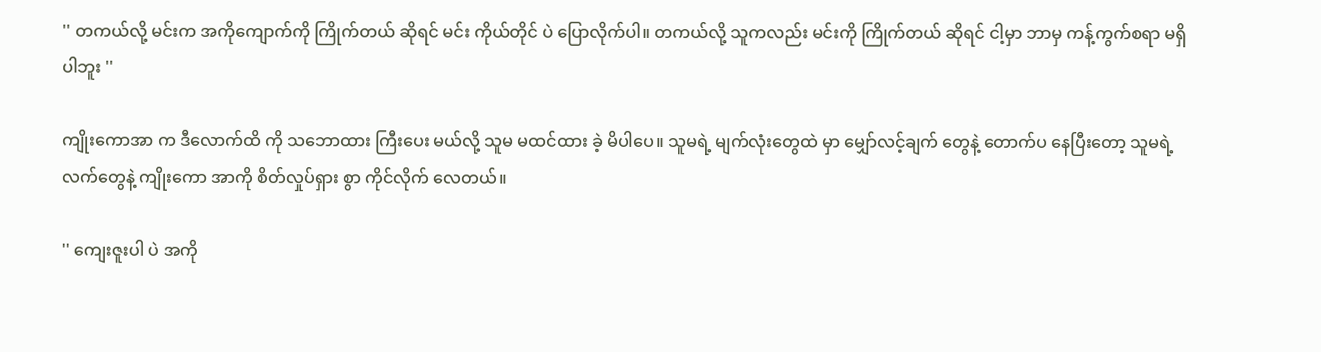'' တကယ်လို့ မင်းက အကိုကျောက်ကို ကြိုက်တယ် ဆိုရင် မင်း ကိုယ်တိုင် ပဲ ပြောလိုက်ပါ။ တကယ်လို့ သူကလည်း မင်းကို ကြိုက်တယ် ဆိုရင် ငါ့မှာ ဘာမှ ကန့်ကွက်စရာ မရှိပါဘူး ''

ကျိုးကောအာ က ဒီလောက်ထိ ကို သဘောထား ကြီးပေး မယ်လို့ သူမ မထင်ထား ခဲ့ မိပါပေ။ သူမရဲ့ မျက်လုံးတွေထဲ မှာ မျှော်လင့်ချက် တွေနဲ့ တောက်ပ နေပြီးတော့ သူမရဲ့ လက်တွေနဲ့ ကျိုးကော အာကို စိတ်လှုပ်ရှား စွာ ကိုင်လိုက် လေတယ်။

'' ကျေးဇူးပါ ပဲ အကို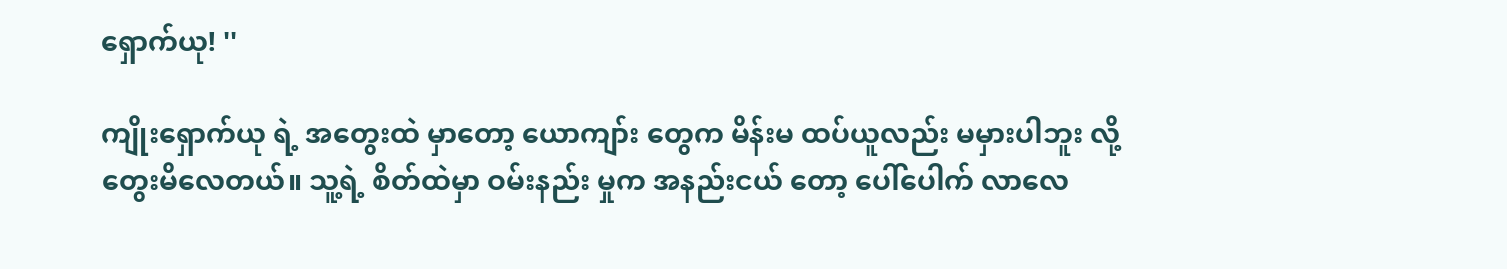ရှောက်ယု! ''

ကျိုးရှောက်ယု ရဲ့ အတွေးထဲ မှာတော့ ယောကျာ်း တွေက မိန်းမ ထပ်ယူလည်း မမှားပါဘူး လို့ တွေးမိလေတယ်။ သူ့ရဲ့ စိတ်ထဲမှာ ဝမ်းနည်း မှုက အနည်းငယ် တော့ ပေါ်ပေါက် လာလေ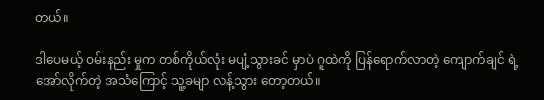တယ်။

ဒါပေမယ့် ဝမ်းနည်း မှုက တစ်ကိုယ်လုံး မပျံ့သွားခင် မှာပဲ ဂူထဲကို ပြန်ရောက်လာတဲ့ ကျောက်ချင် ရဲ့ အော်လိုက်တဲ့ အသံကြောင့် သူ့ခမျာ လန့်သွား တော့တယ်။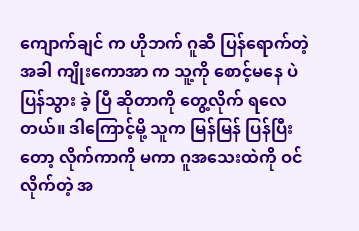ကျောက်ချင် က ဟိုဘက် ဂူဆီ ပြန်ရောက်တဲ့ အခါ ကျိုးကောအာ က သူ့ကို စောင့်မနေ ပဲ ပြန်သွား ခဲ့ ပြီ ဆိုတာကို တွေ့လိုက် ရလေတယ်။ ဒါကြောင့်မို့ သူက မြန်မြန် ပြန်ပြီးတော့ လိုက်ကာကို မကာ ဂူအသေးထဲကို ဝင်လိုက်တဲ့ အ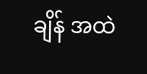ချိန် အထဲ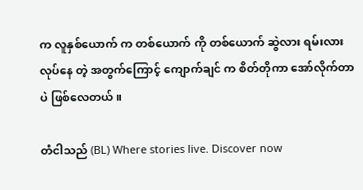က လူနှစ်ယောက် က တစ်ယောက် ကို တစ်ယောက် ဆွဲလား ရမ်းလား လုပ်နေ တဲ့ အတွက်ကြောင့် ကျောက်ချင် က စိတ်တိုကာ အော်လိုက်တာ ပဲ ဖြစ်လေတယ်။

တံငါသည် (BL) Where stories live. Discover now